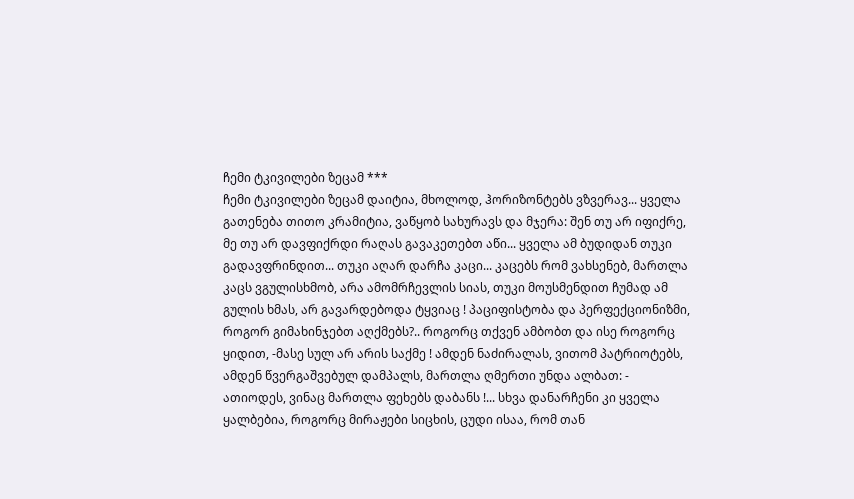ჩემი ტკივილები ზეცამ ***
ჩემი ტკივილები ზეცამ დაიტია, მხოლოდ, ჰორიზონტებს ვზვერავ... ყველა გათენება თითო კრამიტია, ვაწყობ სახურავს და მჯერა: შენ თუ არ იფიქრე, მე თუ არ დავფიქრდი რაღას გავაკეთებთ აწი... ყველა ამ ბუდიდან თუკი გადავფრინდით... თუკი აღარ დარჩა კაცი... კაცებს რომ ვახსენებ, მართლა კაცს ვგულისხმობ, არა ამომრჩევლის სიას, თუკი მოუსმენდით ჩუმად ამ გულის ხმას, არ გავარდებოდა ტყვიაც ! პაციფისტობა და პერფექციონიზმი, როგორ გიმახინჯებთ აღქმებს?.. როგორც თქვენ ამბობთ და ისე როგორც ყიდით, -მასე სულ არ არის საქმე ! ამდენ ნაძირალას, ვითომ პატრიოტებს, ამდენ წვერგაშვებულ დამპალს, მართლა ღმერთი უნდა ალბათ: - ათიოდეს, ვინაც მართლა ფეხებს დაბანს !... სხვა დანარჩენი კი ყველა ყალბებია, როგორც მირაჟები სიცხის, ცუდი ისაა, რომ თან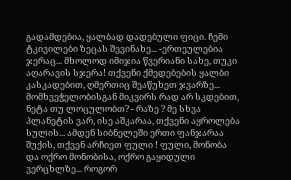გადამდებია, ყალბად დადებული ფიცი. ჩემი ტკივილები ზეცას შევინახე... -ერთეულებია ჯერაც... მხოლოდ იმიჯია წვერიანი სახე, თუკი აღარავის სჯერა! თქვენი ქმედებების ყალბი კასკადებით, ღმერთიც შეაწუხეთ ჯვარზე... მომხვეჭელობისგან მიკვირს რად არ სკდებით, ნეტა თუ ლოცულობთ? - რაზე ? მე სხვა პლანეტის ვარ, ისე აშკარაა, თქვენი აყროლება სულის... ამდენ სიბნელეში ერთი ფანჯარაა შუქის, თქვენ არჩიეთ ფული ! ფული, მონობა და ოქრო მონობისა, ოქრო გაყიდული ვერცხლზე... როგორ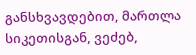განსხვავდებით, მართლა სიკეთისგან, ვეძებ,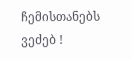ჩემისთანებს ვეძებ !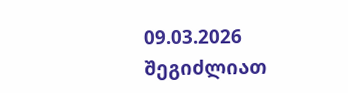09.03.2026
შეგიძლიათ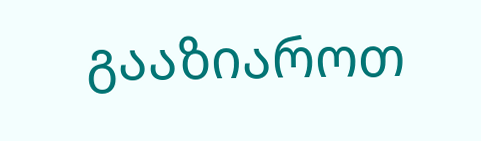გააზიაროთ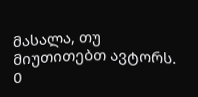მასალა, თუ მიუთითებთ ავტორს.
0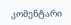კომენტარი